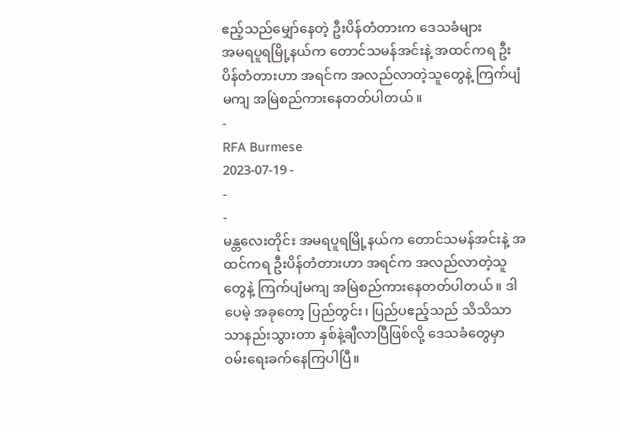ဧည့်သည်မျှော်နေတဲ့ ဦးပိန်တံတားက ဒေသခံများ
အမရပူရမြို့နယ်က တောင်သမန်အင်းနဲ့ အထင်ကရ ဦးပိန်တံတားဟာ အရင်က အလည်လာတဲ့သူတွေနဲ့ ကြက်ပျံမကျ အမြဲစည်ကားနေတတ်ပါတယ်။
-
RFA Burmese
2023-07-19 -
-
-
မန္တလေးတိုင်း အမရပူရမြို့နယ်က တောင်သမန်အင်းနဲ့ အထင်ကရ ဦးပိန်တံတားဟာ အရင်က အလည်လာတဲ့သူတွေနဲ့ ကြက်ပျံမကျ အမြဲစည်ကားနေတတ်ပါတယ်။ ဒါပေမဲ့ အခုတော့ ပြည်တွင်း၊ ပြည်ပဧည့်သည် သိသိသာသာနည်းသွားတာ နှစ်နဲ့ချီလာပြီဖြစ်လို့ ဒေသခံတွေမှာ ဝမ်းရေးခက်နေကြပါပြီ။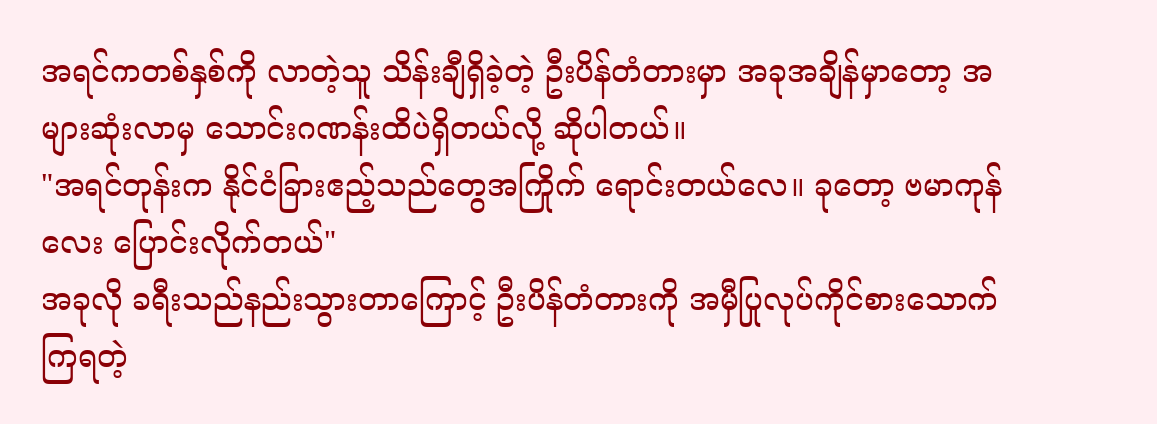အရင်ကတစ်နှစ်ကို လာတဲ့သူ သိန်းချီရှိခဲ့တဲ့ ဦးပိန်တံတားမှာ အခုအချိန်မှာတော့ အများဆုံးလာမှ သောင်းဂဏန်းထိပဲရှိတယ်လို့ ဆိုပါတယ်။
"အရင်တုန်းက နိုင်ငံခြားဧည့်သည်တွေအကြိုက် ရောင်းတယ်လေ။ ခုတော့ ဗမာကုန်လေး ပြောင်းလိုက်တယ်"
အခုလို ခရီးသည်နည်းသွားတာကြောင့် ဦးပိန်တံတားကို အမှီပြုလုပ်ကိုင်စားသောက် ကြရတဲ့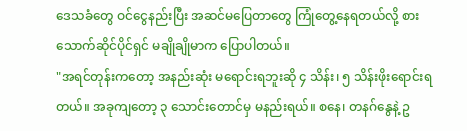ဒေသခံတွေ ဝင်ငွေနည်းပြီး အဆင်မပြေတာတွေ ကြုံတွေ့နေရတယ်လို့ စားသောက်ဆိုင်ပိုင်ရှင် မချိုချိုမာက ပြောပါတယ်။
"အရင်တုန်းကတော့ အနည်းဆုံး မရောင်းရဘူးဆို ၄ သိန်း၊ ၅ သိန်းဖိုးရောင်းရတယ်။ အခုကျတော့ ၃ သောင်းတောင်မှ မနည်းရယ်။ စနေ၊ တနဂ်နွေနဲ့ ဥ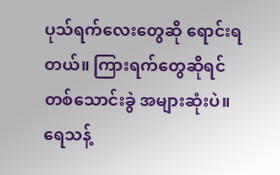ပုသ်ရက်လေးတွေဆို ရောင်းရတယ်။ ကြားရက်တွေဆိုရင် တစ်သောင်းခွဲ အများဆုံးပဲ။ ရေသန့်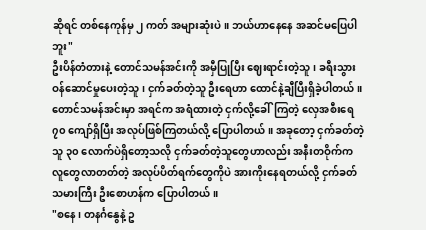ဆိုရင် တစ်နေကုန်မှ ၂ ကတ် အများဆုံးပဲ။ ဘယ်ဟာနေနေ အဆင်မပြေပါဘူး"
ဦးပိန်တံတားနဲ့ တောင်သမန်အင်းကို အမှီပြုပြီး ဈေးရာင်းတဲ့သူ၊ ခရီးသွား ဝန်ဆောင်မှုပေးတဲ့သူ၊ ငှက်ခတ်တဲ့သူ ဦးရေဟာ ထောင်နဲ့ချီပြီးရှိခဲ့ပါတယ်။
တောင်သမန်အင်းမှာ အရင်က အရံထားတဲ့ ငှက်လို့ခေါ်ကြတဲ့ လှေအစီးရေ ၇၀ ကျော်ရှိပြီး အလုပ်ဖြစ်ကြတယ်လို့ ပြောပါတယ်။ အခုတော့ ငှက်ခတ်တဲ့သူ ၃၀ လောက်ပဲရှိတော့သလို ငှက်ခတ်တဲ့သူတွေဟာလည်း အနီးတဝိုက်က လူတွေလာတတ်တဲ့ အလုပ်ပိတ်ရက်တွေကိုပဲ အားကိုးနေရတယ်လို့ ငှက်ခတ်သမားကြီး ဦးစောဟန်က ပြောပါတယ်။
"စနေ၊ တနင်္ဂနွေနဲ့ ဥ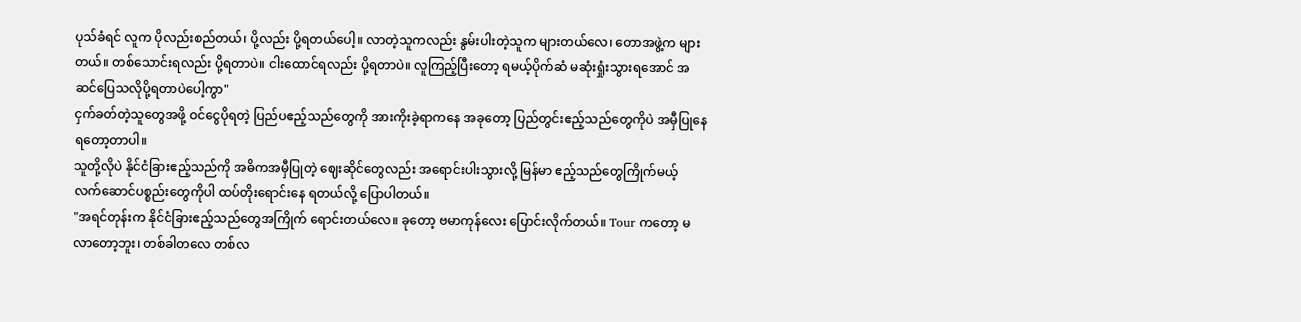ပုသ်ခံရင် လူက ပိုလည်းစည်တယ်၊ ပို့လည်း ပို့ရတယ်ပေါ့။ လာတဲ့သူကလည်း နွမ်းပါးတဲ့သူက များတယ်လေ၊ တောအဖွဲ့က များတယ်။ တစ်သောင်းရလည်း ပို့ရတာပဲ။ ငါးထောင်ရလည်း ပို့ရတာပဲ။ လူကြည့်ပြီးတော့ ရမယ့်ပိုက်ဆံ မဆုံးရှုံးသွားရအောင် အဆင်ပြေသလိုပို့ရတာပဲပေါ့ကွာ"
ငှက်ခတ်တဲ့သူတွေအဖို့ ဝင်ငွေပိုရတဲ့ ပြည်ပဧည့်သည်တွေကို အားကိုးခဲ့ရာကနေ အခုတော့ ပြည်တွင်းဧည့်သည်တွေကိုပဲ အမှီပြုနေရတော့တာပါ။
သူတို့လိုပဲ နိုင်ငံခြားဧည့်သည်ကို အဓိကအမှီပြုတဲ့ ဈေးဆိုင်တွေလည်း အရောင်းပါးသွားလို့ မြန်မာ ဧည့်သည်တွေကြိုက်မယ့် လက်ဆောင်ပစ္စည်းတွေကိုပါ ထပ်တိုးရောင်းနေ ရတယ်လို့ ပြောပါတယ်။
"အရင်တုန်းက နိုင်ငံခြားဧည့်သည်တွေအကြိုက် ရောင်းတယ်လေ။ ခုတော့ ဗမာကုန်လေး ပြောင်းလိုက်တယ်။ Tour ကတော့ မလာတော့ဘူး၊ တစ်ခါတလေ တစ်လ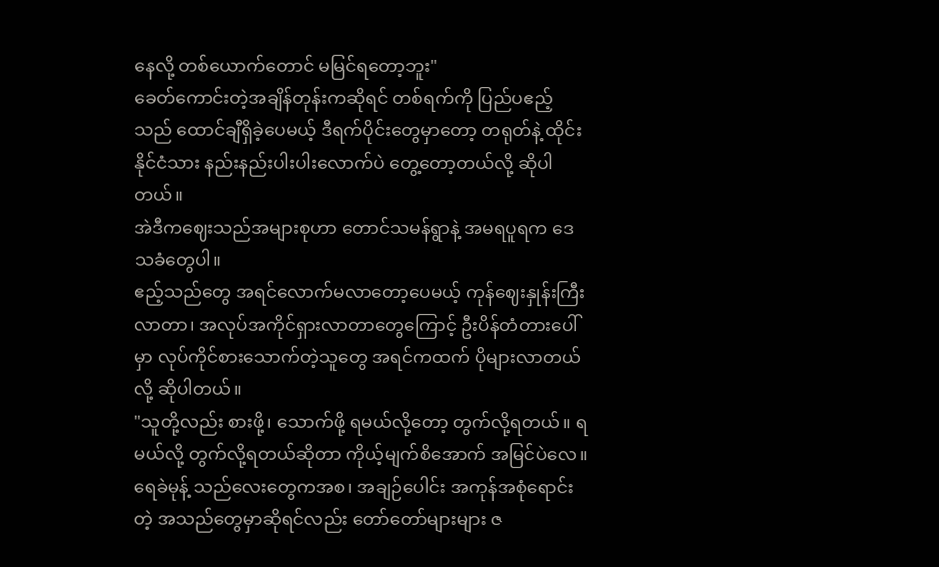နေလို့ တစ်ယောက်တောင် မမြင်ရတော့ဘူး"
ခေတ်ကောင်းတဲ့အချိန်တုန်းကဆိုရင် တစ်ရက်ကို ပြည်ပဧည့်သည် ထောင်ချီရှိခဲ့ပေမယ့် ဒီရက်ပိုင်းတွေမှာတော့ တရုတ်နဲ့ ထိုင်းနိုင်ငံသား နည်းနည်းပါးပါးလောက်ပဲ တွေ့တော့တယ်လို့ ဆိုပါတယ်။
အဲဒီကဈေးသည်အများစုဟာ တောင်သမန်ရွာနဲ့ အမရပူရက ဒေသခံတွေပါ။
ဧည့်သည်တွေ အရင်လောက်မလာတော့ပေမယ့် ကုန်ဈေးနှုန်းကြီးလာတာ၊ အလုပ်အကိုင်ရှားလာတာတွေကြောင့် ဦးပိန်တံတားပေါ်မှာ လုပ်ကိုင်စားသောက်တဲ့သူတွေ အရင်ကထက် ပိုများလာတယ်လို့ ဆိုပါတယ်။
"သူတို့လည်း စားဖို့၊ သောက်ဖို့ ရမယ်လို့တော့ တွက်လို့ရတယ်။ ရမယ်လို့ တွက်လို့ရတယ်ဆိုတာ ကိုယ့်မျက်စိအောက် အမြင်ပဲလေ။ ရေခဲမုန့် သည်လေးတွေကအစ၊ အချဉ်ပေါင်း အကုန်အစုံရောင်းတဲ့ အသည်တွေမှာဆိုရင်လည်း တော်တော်များများ ဇ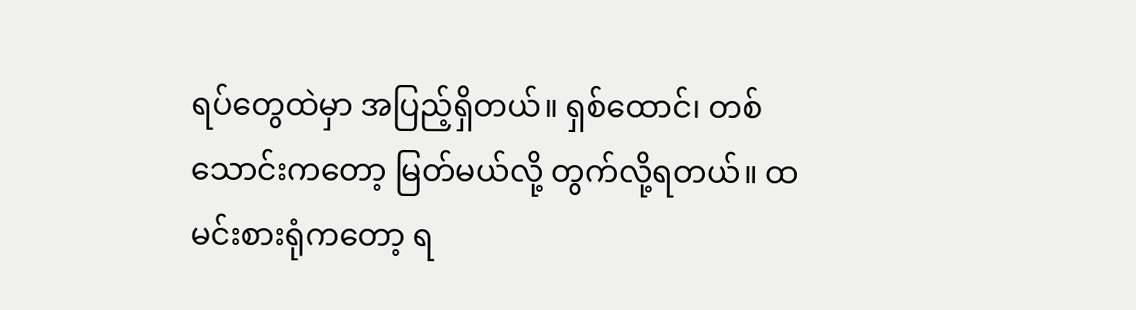ရပ်တွေထဲမှာ အပြည့်ရှိတယ်။ ရှစ်ထောင်၊ တစ်သောင်းကတော့ မြတ်မယ်လို့ တွက်လို့ရတယ်။ ထမင်းစားရုံကတော့ ရ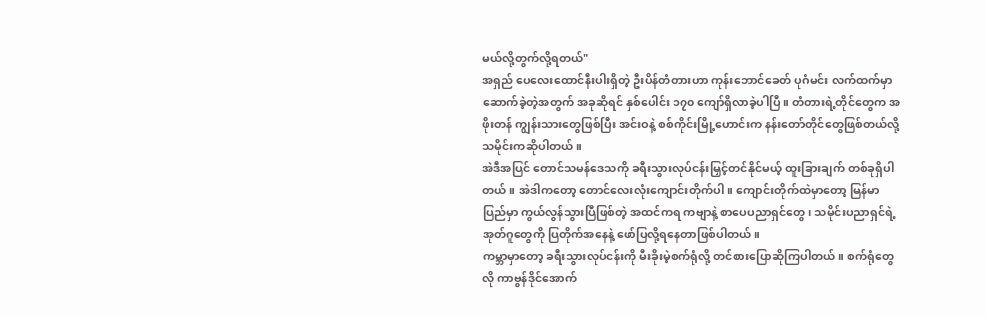မယ်လို့တွက်လို့ရတယ်"
အရှည် ပေလေးထောင်နီးပါးရှိတဲ့ ဦးပိန်တံတားဟာ ကုန်းဘောင်ခေတ် ပုဂံမင်း လက်ထက်မှာ ဆောက်ခဲ့တဲ့အတွက် အခုဆိုရင် နှစ်ပေါင်း ၁၇၀ ကျော်ရှိလာခဲ့ပါပြီ။ တံတားရဲ့တိုင်တွေက အဖိုးတန် ကျွန်းသားတွေဖြစ်ပြီး အင်းဝနဲ့ စစ်ကိုင်းမြို့ဟောင်းက နန်းတော်တိုင်တွေဖြစ်တယ်လို့ သမိုင်းကဆိုပါတယ်။
အဲဒီအပြင် တောင်သမန်ဒေသကို ခရီးသွားလုပ်ငန်းမြှင့်တင်နိုင်မယ့် ထူးခြားချက် တစ်ခုရှိပါတယ်။ အဲဒါကတော့ တောင်လေးလုံးကျောင်းတိုက်ပါ။ ကျောင်းတိုက်ထဲမှာတော့ မြန်မာပြည်မှာ ကွယ်လွန်သွားပြီဖြစ်တဲ့ အထင်ကရ ကဗျာနဲ့ စာပေပညာရှင်တွေ၊ သမိုင်းပညာရှင်ရဲ့ အုတ်ဂူတွေကို ပြတိုက်အနေနဲ့ ဖော်ပြလို့ရနေတာဖြစ်ပါတယ်။
ကမ္ဘာမှာတော့ ခရီးသွားလုပ်ငန်းကို မီးခိုးမဲ့စက်ရုံလို့ တင်စားပြောဆိုကြပါတယ်။ စက်ရုံတွေလို ကာဗွန်ဒိုင်အောက်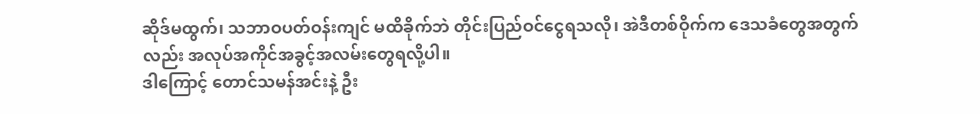ဆိုဒ်မထွက်၊ သဘာဝပတ်ဝန်းကျင် မထိခိုက်ဘဲ တိုင်းပြည်ဝင်ငွေရသလို၊ အဲဒီတစ်ဝိုက်က ဒေသခံတွေအတွက်လည်း အလုပ်အကိုင်အခွင့်အလမ်းတွေရလို့ပါ။
ဒါကြောင့် တောင်သမန်အင်းနဲ့ ဦး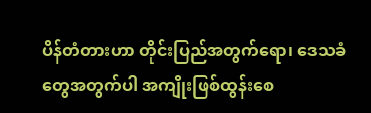ပိန်တံတားဟာ တိုင်းပြည်အတွက်ရော၊ ဒေသခံတွေအတွက်ပါ အကျိုးဖြစ်ထွန်းစေ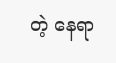တဲ့ နေရာ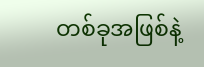တစ်ခုအဖြစ်နဲ့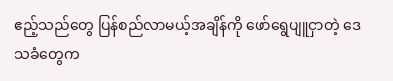ဧည့်သည်တွေ ပြန်စည်လာမယ့်အချိန်ကို ဖော်ရွေပျူငှာတဲ့ ဒေသခံတွေက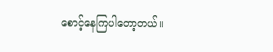စောင့်နေကြပါတော့တယ်။